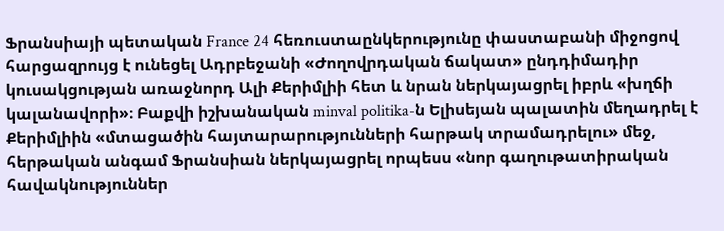Ֆրանսիայի պետական France 24 հեռուստաընկերությունը փաստաբանի միջոցով հարցազրույց է ունեցել Ադրբեջանի «Ժողովրդական ճակատ» ընդդիմադիր կուսակցության առաջնորդ Ալի Քերիմլիի հետ և նրան ներկայացրել իբրև «խղճի կալանավորի»։ Բաքվի իշխանական minval politika-ն Ելիսեյան պալատին մեղադրել է Քերիմլիին «մտացածին հայտարարությունների հարթակ տրամադրելու» մեջ, հերթական անգամ Ֆրանսիան ներկայացրել որպեսս «նոր գաղութատիրական հավակնություններ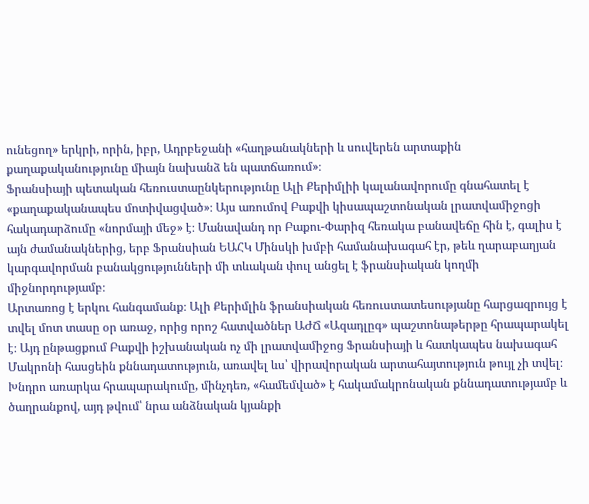ունեցող» երկրի, որին, իբր, Ադրբեջանի «հաղթանակների և սուվերեն արտաքին քաղաքականությունը միայն նախանձ են պատճառում»։
Ֆրանսիայի պետական հեռուստաընկերությունը Ալի Քերիմլիի կալանավորումը գնահատել է «քաղաքականապես մոտիվացված»։ Այս առումով Բաքվի կիսապաշտոնական լրատվամիջոցի հակադարձումը «նորմայի մեջ» է։ Մանավանդ որ Բաքու-Փարիզ հեռակա բանավեճը հին է, գալիս է այն ժամանակներից, երբ Ֆրանսիան ԵԱՀԿ Մինսկի խմբի համանախագահ էր, թեև ղարաբաղյան կարգավորման բանակցությունների մի տևական փուլ անցել է ֆրանսիական կողմի միջնորդությամբ։
Արտառոց է երկու հանգամանք։ Ալի Քերիմլին ֆրանսիական հեռուստատեսությանը հարցազրույց է տվել մոտ տասը օր առաջ, որից որոշ հատվածներ ԱԺՃ «Ազադլըգ» պաշտոնաթերթը հրապարակել է։ Այդ ընթացքում Բաքվի իշխանական ոչ մի լրատվամիջոց Ֆրանսիայի և հատկապես նախագահ Մակրոնի հասցեին քննադատություն, առավել ևս՝ վիրավորական արտահայտություն թույլ չի տվել։ Խնդրո առարկա հրապարակումը, մինչդեռ, «համեմված» է հակամակրոնական քննադատությամբ և ծաղրանքով, այդ թվում՝ նրա անձնական կյանքի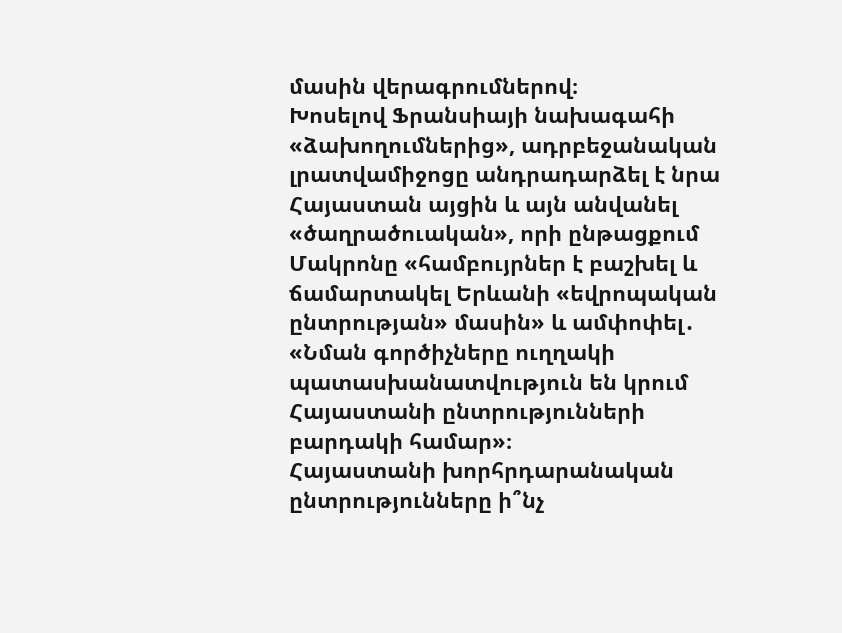մասին վերագրումներով։
Խոսելով Ֆրանսիայի նախագահի «ձախողումներից», ադրբեջանական լրատվամիջոցը անդրադարձել է նրա Հայաստան այցին և այն անվանել «ծաղրածուական», որի ընթացքում Մակրոնը «համբույրներ է բաշխել և ճամարտակել Երևանի «եվրոպական ընտրության» մասին» և ամփոփել․ «Նման գործիչները ուղղակի պատասխանատվություն են կրում Հայաստանի ընտրությունների բարդակի համար»։
Հայաստանի խորհրդարանական ընտրությունները ի՞նչ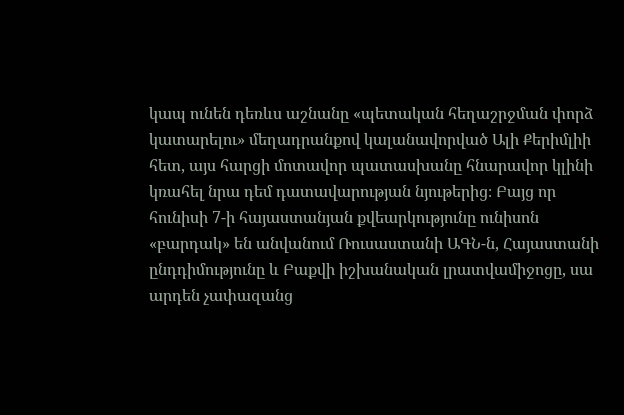կապ ունեն դեռևս աշնանը «պետական հեղաշրջման փորձ կատարելու» մեղադրանքով կալանավորված Ալի Քերիմլիի հետ, այս հարցի մոտավոր պատասխանը հնարավոր կլինի կռահել նրա դեմ դատավարության նյութերից։ Բայց որ հունիսի 7-ի հայաստանյան քվեարկությունը ունիսոն «բարդակ» են անվանում Ռուսաստանի ԱԳՆ-ն, Հայաստանի ընդդիմությունը և Բաքվի իշխանական լրատվամիջոցը, սա արդեն չափազանց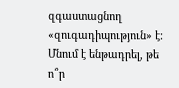զգաստացնող «զուգադիպություն» է։ Մնում է ենթադրել, թե ո՞ր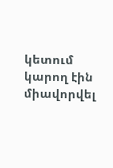կետում կարող էին միավորվել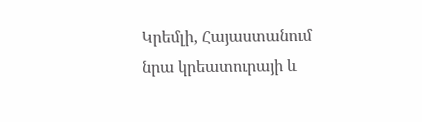Կրեմլի, Հայաստանում նրա կրեատուրայի և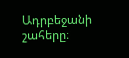Ադրբեջանի շահերը։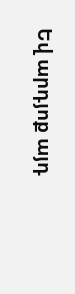Եվ արդյոք այդ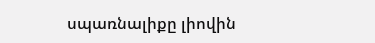սպառնալիքը լիովին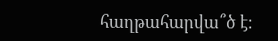հաղթահարվա՞ծ է։